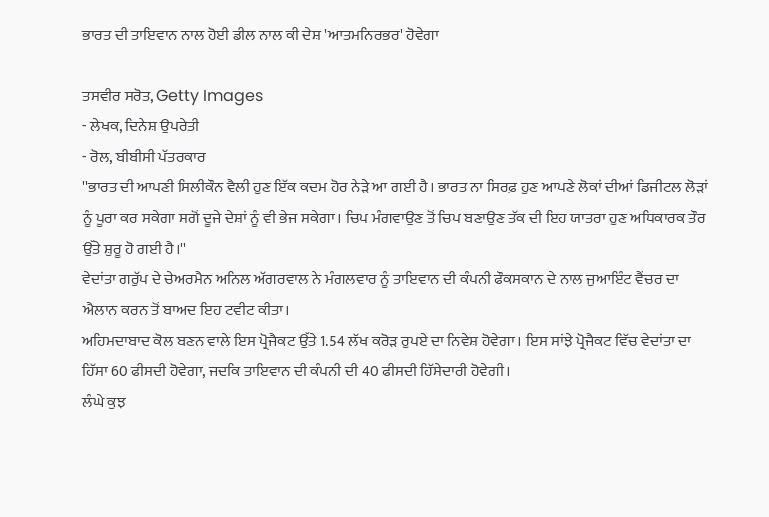ਭਾਰਤ ਦੀ ਤਾਇਵਾਨ ਨਾਲ ਹੋਈ ਡੀਲ ਨਾਲ ਕੀ ਦੇਸ਼ 'ਆਤਮਨਿਰਭਰ' ਹੋਵੇਗਾ

ਤਸਵੀਰ ਸਰੋਤ, Getty Images
- ਲੇਖਕ, ਦਿਨੇਸ਼ ਉਪਰੇਤੀ
- ਰੋਲ, ਬੀਬੀਸੀ ਪੱਤਰਕਾਰ
''ਭਾਰਤ ਦੀ ਆਪਣੀ ਸਿਲੀਕੌਨ ਵੈਲੀ ਹੁਣ ਇੱਕ ਕਦਮ ਹੋਰ ਨੇੜੇ ਆ ਗਈ ਹੈ। ਭਾਰਤ ਨਾ ਸਿਰਫ਼ ਹੁਣ ਆਪਣੇ ਲੋਕਾਂ ਦੀਆਂ ਡਿਜੀਟਲ ਲੋੜਾਂ ਨੂੰ ਪੂਰਾ ਕਰ ਸਕੇਗਾ ਸਗੋਂ ਦੂਜੇ ਦੇਸ਼ਾਂ ਨੂੰ ਵੀ ਭੇਜ ਸਕੇਗਾ। ਚਿਪ ਮੰਗਵਾਉਣ ਤੋਂ ਚਿਪ ਬਣਾਉਣ ਤੱਕ ਦੀ ਇਹ ਯਾਤਰਾ ਹੁਣ ਅਧਿਕਾਰਕ ਤੌਰ ਉੱਤੇ ਸ਼ੁਰੂ ਹੋ ਗਈ ਹੈ।''
ਵੇਦਾਂਤਾ ਗਰੁੱਪ ਦੇ ਚੇਅਰਮੈਨ ਅਨਿਲ ਅੱਗਰਵਾਲ ਨੇ ਮੰਗਲਵਾਰ ਨੂੰ ਤਾਇਵਾਨ ਦੀ ਕੰਪਨੀ ਫੌਕਸਕਾਨ ਦੇ ਨਾਲ ਜੁਆਇੰਟ ਵੈਂਚਰ ਦਾ ਐਲਾਨ ਕਰਨ ਤੋਂ ਬਾਅਦ ਇਹ ਟਵੀਟ ਕੀਤਾ।
ਅਹਿਮਦਾਬਾਦ ਕੋਲ ਬਣਨ ਵਾਲੇ ਇਸ ਪ੍ਰੋਜੈਕਟ ਉੱਤੇ 1.54 ਲੱਖ ਕਰੋੜ ਰੁਪਏ ਦਾ ਨਿਵੇਸ਼ ਹੋਵੇਗਾ। ਇਸ ਸਾਂਝੇ ਪ੍ਰੋਜੈਕਟ ਵਿੱਚ ਵੇਦਾਂਤਾ ਦਾ ਹਿੱਸਾ 60 ਫੀਸਦੀ ਹੋਵੇਗਾ, ਜਦਕਿ ਤਾਇਵਾਨ ਦੀ ਕੰਪਨੀ ਦੀ 40 ਫੀਸਦੀ ਹਿੱਸੇਦਾਰੀ ਹੋਵੇਗੀ।
ਲੰਘੇ ਕੁਝ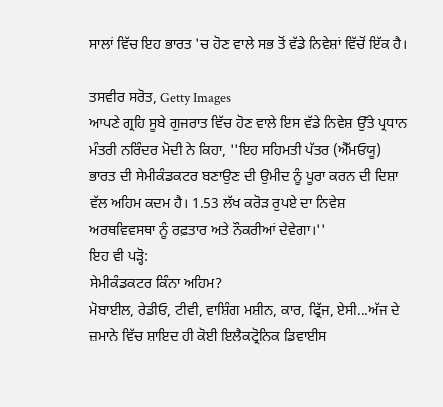ਸਾਲਾਂ ਵਿੱਚ ਇਹ ਭਾਰਤ 'ਚ ਹੋਣ ਵਾਲੇ ਸਭ ਤੋਂ ਵੱਡੇ ਨਿਵੇਸ਼ਾਂ ਵਿੱਚੋਂ ਇੱਕ ਹੈ।

ਤਸਵੀਰ ਸਰੋਤ, Getty Images
ਆਪਣੇ ਗ੍ਰਹਿ ਸੂਬੇ ਗੁਜਰਾਤ ਵਿੱਚ ਹੋਣ ਵਾਲੇ ਇਸ ਵੱਡੇ ਨਿਵੇਸ਼ ਉੱਤੇ ਪ੍ਰਧਾਨ ਮੰਤਰੀ ਨਰਿੰਦਰ ਮੋਦੀ ਨੇ ਕਿਹਾ, ''ਇਹ ਸਹਿਮਤੀ ਪੱਤਰ (ਐੱਮਓਯੂ) ਭਾਰਤ ਦੀ ਸੇਮੀਕੰਡਕਟਰ ਬਣਾਉਣ ਦੀ ਉਮੀਦ ਨੂੰ ਪੂਰਾ ਕਰਨ ਦੀ ਦਿਸ਼ਾ ਵੱਲ ਅਹਿਮ ਕਦਮ ਹੈ। 1.53 ਲੱਖ ਕਰੋੜ ਰੁਪਏ ਦਾ ਨਿਵੇਸ਼ ਅਰਥਵਿਵਸਥਾ ਨੂੰ ਰਫ਼ਤਾਰ ਅਤੇ ਨੌਕਰੀਆਂ ਦੇਵੇਗਾ।''
ਇਹ ਵੀ ਪੜ੍ਹੋ:
ਸੇਮੀਕੰਡਕਟਰ ਕਿੰਨਾ ਅਹਿਮ?
ਮੋਬਾਈਲ, ਰੇਡੀਓ, ਟੀਵੀ, ਵਾਸ਼ਿੰਗ ਮਸ਼ੀਨ, ਕਾਰ, ਫ੍ਰਿੱਜ, ਏਸੀ...ਅੱਜ ਦੇ ਜ਼ਮਾਨੇ ਵਿੱਚ ਸ਼ਾਇਦ ਹੀ ਕੋਈ ਇਲੈਕਟ੍ਰੋਨਿਕ ਡਿਵਾਈਸ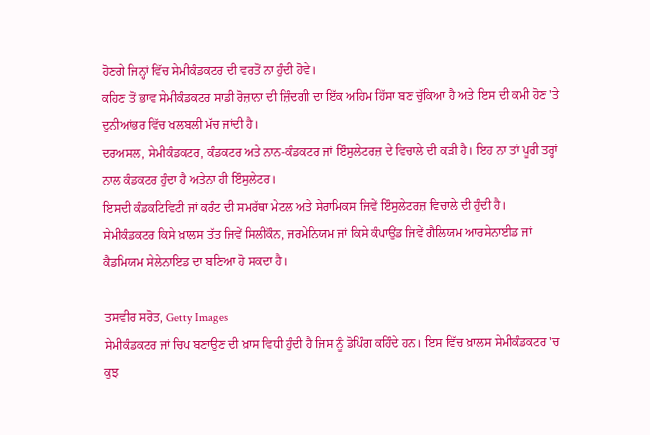ਹੋਣਗੇ ਜਿਨ੍ਹਾਂ ਵਿੱਚ ਸੇਮੀਕੰਡਕਟਰ ਦੀ ਵਰਤੋਂ ਨਾ ਹੁੰਦੀ ਹੋਵੇ।
ਕਹਿਣ ਤੋਂ ਭਾਵ ਸੇਮੀਕੰਡਕਟਰ ਸਾਡੀ ਰੋਜ਼ਾਨਾ ਦੀ ਜ਼ਿੰਦਗੀ ਦਾ ਇੱਕ ਅਹਿਮ ਹਿੱਸਾ ਬਣ ਚੁੱਕਿਆ ਹੈ ਅਤੇ ਇਸ ਦੀ ਕਮੀ ਹੋਣ 'ਤੇ ਦੁਨੀਆਂਭਰ ਵਿੱਚ ਖਲਬਲੀ ਮੱਚ ਜਾਂਦੀ ਹੈ।
ਦਰਅਸਲ, ਸੇਮੀਕੰਡਕਟਰ, ਕੰਡਕਟਰ ਅਤੇ ਨਾਨ-ਕੰਡਕਟਰ ਜਾਂ ਇੰਸੁਲੇਟਰਜ਼ ਦੇ ਵਿਚਾਲੇ ਦੀ ਕੜੀ ਹੈ। ਇਹ ਨਾ ਤਾਂ ਪੂਰੀ ਤਰ੍ਹਾਂ ਨਾਲ ਕੰਡਕਟਰ ਹੁੰਦਾ ਹੈ ਅਤੇਨਾ ਹੀ ਇੰਸੁਲੇਟਰ।
ਇਸਦੀ ਕੰਡਕਟਿਵਿਟੀ ਜਾਂ ਕਰੰਟ ਦੀ ਸਮਰੱਥਾ ਮੇਟਲ ਅਤੇ ਸੇਰਾਮਿਕਸ ਜਿਵੇਂ ਇੰਸੁਲੇਟਰਜ਼ ਵਿਚਾਲੇ ਦੀ ਹੁੰਦੀ ਹੈ। ਸੇਮੀਕੰਡਕਟਰ ਕਿਸੇ ਖ਼ਾਲਸ ਤੱਤ ਜਿਵੇਂ ਸਿਲੀਕੌਨ, ਜਰਮੇਨਿਯਮ ਜਾਂ ਕਿਸੇ ਕੰਪਾਉਂਡ ਜਿਵੇਂ ਗੈਲਿਯਮ ਆਰਸੇਨਾਈਡ ਜਾਂ ਕੈਡਮਿਯਮ ਸੇਲੇਨਾਇਡ ਦਾ ਬਣਿਆ ਹੋ ਸਕਦਾ ਹੈ।

ਤਸਵੀਰ ਸਰੋਤ, Getty Images
ਸੇਮੀਕੰਡਕਟਰ ਜਾਂ ਚਿਪ ਬਣਾਉਣ ਦੀ ਖ਼ਾਸ ਵਿਧੀ ਹੁੰਦੀ ਹੈ ਜਿਸ ਨੂੰ ਡੋਪਿੰਗ ਕਹਿੰਦੇ ਹਨ। ਇਸ ਵਿੱਚ ਖ਼ਾਲਸ ਸੇਮੀਕੰਡਕਟਰ 'ਚ ਕੁਝ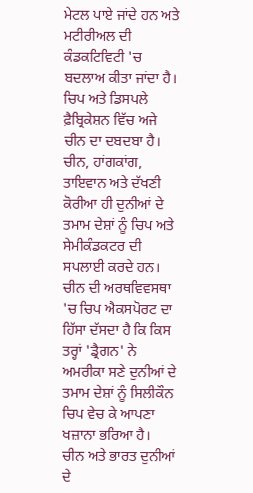ਮੇਟਲ ਪਾਏ ਜਾਂਦੇ ਹਨ ਅਤੇ ਮਟੀਰੀਅਲ ਦੀ ਕੰਡਕਟਿਵਿਟੀ 'ਚ ਬਦਲਾਅ ਕੀਤਾ ਜਾਂਦਾ ਹੈ।
ਚਿਪ ਅਤੇ ਡਿਸਪਲੇ ਫ਼ੈਬ੍ਰਿਕੇਸ਼ਨ ਵਿੱਚ ਅਜੇ ਚੀਨ ਦਾ ਦਬਦਬਾ ਹੈ। ਚੀਨ, ਹਾਂਗਕਾਂਗ, ਤਾਇਵਾਨ ਅਤੇ ਦੱਖਣੀ ਕੋਰੀਆ ਹੀ ਦੁਨੀਆਂ ਦੇ ਤਮਾਮ ਦੇਸ਼ਾਂ ਨੂੰ ਚਿਪ ਅਤੇ ਸੇਮੀਕੰਡਕਟਰ ਦੀ ਸਪਲਾਈ ਕਰਦੇ ਹਨ।
ਚੀਨ ਦੀ ਅਰਥਵਿਵਸਥਾ 'ਚ ਚਿਪ ਐਕਸਪੋਰਟ ਦਾ ਹਿੱਸਾ ਦੱਸਦਾ ਹੈ ਕਿ ਕਿਸ ਤਰ੍ਹਾਂ 'ਡ੍ਰੈਗਨ' ਨੇ ਅਮਰੀਕਾ ਸਣੇ ਦੁਨੀਆਂ ਦੇ ਤਮਾਮ ਦੇਸ਼ਾਂ ਨੂੰ ਸਿਲੀਕੌਨ ਚਿਪ ਵੇਚ ਕੇ ਆਪਣਾ ਖਜ਼ਾਨਾ ਭਰਿਆ ਹੈ।
ਚੀਨ ਅਤੇ ਭਾਰਤ ਦੁਨੀਆਂ ਦੇ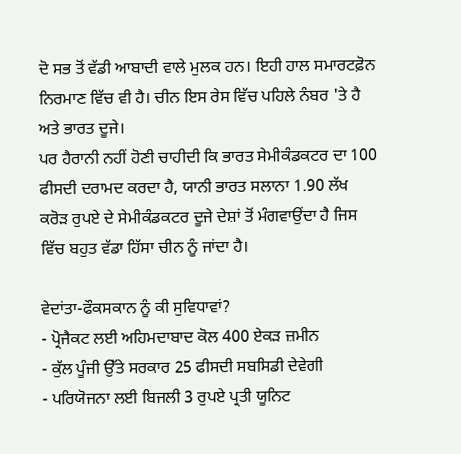ਦੋ ਸਭ ਤੋਂ ਵੱਡੀ ਆਬਾਦੀ ਵਾਲੇ ਮੁਲਕ ਹਨ। ਇਹੀ ਹਾਲ ਸਮਾਰਟਫ਼ੋਨ ਨਿਰਮਾਣ ਵਿੱਚ ਵੀ ਹੈ। ਚੀਨ ਇਸ ਰੇਸ ਵਿੱਚ ਪਹਿਲੇ ਨੰਬਰ 'ਤੇ ਹੈ ਅਤੇ ਭਾਰਤ ਦੂਜੇ।
ਪਰ ਹੈਰਾਨੀ ਨਹੀਂ ਹੋਣੀ ਚਾਹੀਦੀ ਕਿ ਭਾਰਤ ਸੇਮੀਕੰਡਕਟਰ ਦਾ 100 ਫੀਸਦੀ ਦਰਾਮਦ ਕਰਦਾ ਹੈ, ਯਾਨੀ ਭਾਰਤ ਸਲਾਨਾ 1.90 ਲੱਖ ਕਰੋੜ ਰੁਪਏ ਦੇ ਸੇਮੀਕੰਡਕਟਰ ਦੂਜੇ ਦੇਸ਼ਾਂ ਤੋਂ ਮੰਗਵਾਉਂਦਾ ਹੈ ਜਿਸ ਵਿੱਚ ਬਹੁਤ ਵੱਡਾ ਹਿੱਸਾ ਚੀਨ ਨੂੰ ਜਾਂਦਾ ਹੈ।

ਵੇਦਾਂਤਾ-ਫੌਕਸਕਾਨ ਨੂੰ ਕੀ ਸੁਵਿਧਾਵਾਂ?
- ਪ੍ਰੋਜੈਕਟ ਲਈ ਅਹਿਮਦਾਬਾਦ ਕੋਲ 400 ਏਕੜ ਜ਼ਮੀਨ
- ਕੁੱਲ ਪੂੰਜੀ ਉੱਤੇ ਸਰਕਾਰ 25 ਫੀਸਦੀ ਸਬਸਿਡੀ ਦੇਵੇਗੀ
- ਪਰਿਯੋਜਨਾ ਲਈ ਬਿਜਲੀ 3 ਰੁਪਏ ਪ੍ਰਤੀ ਯੂਨਿਟ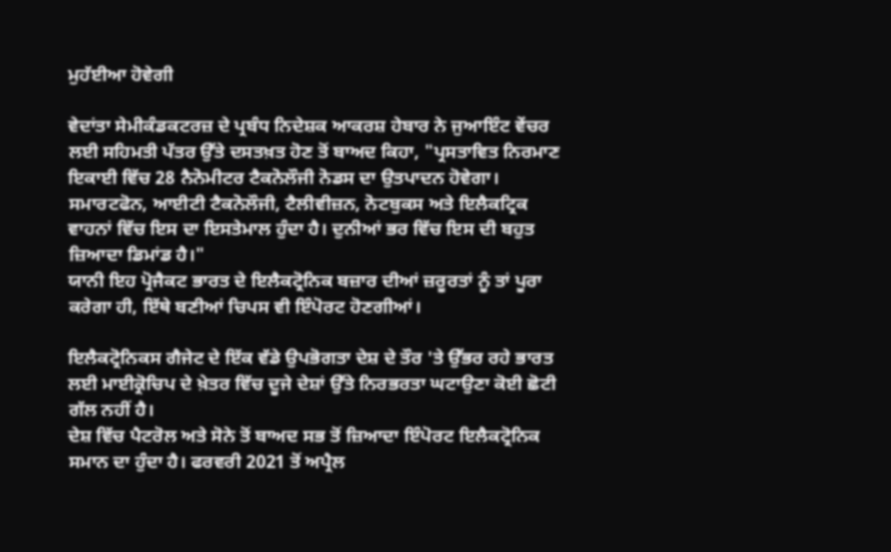ਮੁਹੱਈਆ ਹੋਵੇਗੀ

ਵੇਦਾਂਤਾ ਸੇਮੀਕੰਡਕਟਰਜ਼ ਦੇ ਪ੍ਰਬੰਧ ਨਿਦੇਸ਼ਕ ਆਕਰਸ਼ ਹੇਬਾਰ ਨੇ ਜੁਆਇੰਟ ਵੇਂਚਰ ਲਈ ਸਹਿਮਤੀ ਪੱਤਰ ਉੱਤੇ ਦਸਤਖ਼ਤ ਹੋਣ ਤੋਂ ਬਾਅਦ ਕਿਹਾ, "ਪ੍ਰਸਤਾਵਿਤ ਨਿਰਮਾਣ ਇਕਾਈ ਵਿੱਚ 28 ਨੈਨੋਮੀਟਰ ਟੈਕਨੋਲੌਜੀ ਨੋਡਸ ਦਾ ਉਤਪਾਦਨ ਹੋਵੇਗਾ। ਸਮਾਰਟਫੋਨ, ਆਈਟੀ ਟੈਕਨੋਲੌਜੀ, ਟੈਲੀਵੀਜ਼ਨ, ਨੋਟਬੁਕਸ ਅਤੇ ਇਲੈਕਟ੍ਰਿਕ ਵਾਹਨਾਂ ਵਿੱਚ ਇਸ ਦਾ ਇਸਤੇਮਾਲ ਹੁੰਦਾ ਹੈ। ਦੁਨੀਆਂ ਭਰ ਵਿੱਚ ਇਸ ਦੀ ਬਹੁਤ ਜ਼ਿਆਦਾ ਡਿਮਾਂਡ ਹੈ।"
ਯਾਨੀ ਇਹ ਪ੍ਰੋਜੈਕਟ ਭਾਰਤ ਦੇ ਇਲੈਕਟ੍ਰੋਨਿਕ ਬਜ਼ਾਰ ਦੀਆਂ ਜ਼ਰੂਰਤਾਂ ਨੂੰ ਤਾਂ ਪੂਰਾ ਕਰੇਗਾ ਹੀ, ਇੱਥੇ ਬਣੀਆਂ ਚਿਪਸ ਵੀ ਇੰਪੋਰਟ ਹੋਣਗੀਆਂ।

ਇਲੈਕਟ੍ਰੋਨਿਕਸ ਗੈਜੇਟ ਦੇ ਇੱਕ ਵੱਡੇ ਉਪਭੋਗਤਾ ਦੇਸ਼ ਦੇ ਤੌਰ 'ਤੇ ਉੱਭਰ ਰਹੇ ਭਾਰਤ ਲਈ ਮਾਈਕ੍ਰੋਚਿਪ ਦੇ ਖ਼ੇਤਰ ਵਿੱਚ ਦੂਜੇ ਦੇਸ਼ਾਂ ਉੱਤੇ ਨਿਰਭਰਤਾ ਘਟਾਉਣਾ ਕੋਈ ਛੋਟੀ ਗੱਲ ਨਹੀਂ ਹੈ।
ਦੇਸ਼ ਵਿੱਚ ਪੈਟਰੋਲ ਅਤੇ ਸੋਨੇ ਤੋਂ ਬਾਅਦ ਸਭ ਤੋਂ ਜ਼ਿਆਦਾ ਇੰਪੋਰਟ ਇਲੈਕਟ੍ਰੋਨਿਕ ਸਮਾਨ ਦਾ ਹੁੰਦਾ ਹੈ। ਫਰਵਰੀ 2021 ਤੋਂ ਅਪ੍ਰੈਲ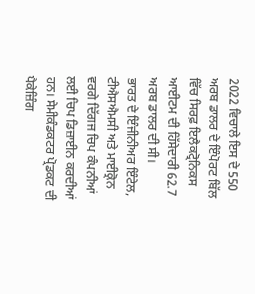2022 ਵਿਚਾਲੇ ਇਸ ਦੇ 550 ਅਰਬ ਡਾਲਰ ਦੇ ਇੰਪੋਰਟ ਬਿੱਲ ਵਿੱਚ ਸਿਰਫ਼ ਇਲੈਕਟ੍ਰੋਨਿਕਸ ਆਈਟਮ ਦੀ ਹਿੱਸੇਦਾਰੀ 62.7 ਅਰਬ ਡਾਲਰ ਦੀ ਸੀ।
ਭਾਰਤ ਦੇ ਇੰਜੀਨੀਅਰ ਇੰਟੇਲ, ਟੀਐਸਐਮਸੀ ਅਤੇ ਮਾਈਕ੍ਰੋਨ ਵਰਗੇ ਦਿੱਗਜ ਚਿਪ ਕੰਪਨੀਆਂ ਲਈ ਚਿਪ ਡਿਜ਼ਾਈਨ ਕਰਦੀਆਂ ਹਨ। ਸੇਮੀਕੰਡਕਟਰ ਪ੍ਰੋਡਕਟ ਦੀ ਪੈਕੇਜ਼ਿੰਗ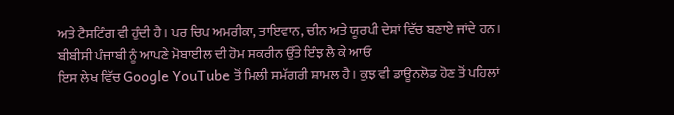ਅਤੇ ਟੈਸਟਿੰਗ ਵੀ ਹੁੰਦੀ ਹੈ। ਪਰ ਚਿਪ ਅਮਰੀਕਾ, ਤਾਇਵਾਨ, ਚੀਨ ਅਤੇ ਯੂਰਪੀ ਦੇਸ਼ਾਂ ਵਿੱਚ ਬਣਾਏ ਜਾਂਦੇ ਹਨ।
ਬੀਬੀਸੀ ਪੰਜਾਬੀ ਨੂੰ ਆਪਣੇ ਮੋਬਾਈਲ ਦੀ ਹੋਮ ਸਕਰੀਨ ਉੱਤੇ ਇੰਝ ਲੈ ਕੇ ਆਓ
ਇਸ ਲੇਖ ਵਿੱਚ Google YouTube ਤੋਂ ਮਿਲੀ ਸਮੱਗਰੀ ਸ਼ਾਮਲ ਹੈ। ਕੁਝ ਵੀ ਡਾਊਨਲੋਡ ਹੋਣ ਤੋਂ ਪਹਿਲਾਂ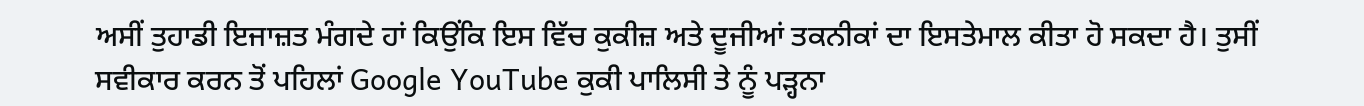ਅਸੀਂ ਤੁਹਾਡੀ ਇਜਾਜ਼ਤ ਮੰਗਦੇ ਹਾਂ ਕਿਉਂਕਿ ਇਸ ਵਿੱਚ ਕੁਕੀਜ਼ ਅਤੇ ਦੂਜੀਆਂ ਤਕਨੀਕਾਂ ਦਾ ਇਸਤੇਮਾਲ ਕੀਤਾ ਹੋ ਸਕਦਾ ਹੈ। ਤੁਸੀਂ ਸਵੀਕਾਰ ਕਰਨ ਤੋਂ ਪਹਿਲਾਂ Google YouTube ਕੁਕੀ ਪਾਲਿਸੀ ਤੇ ਨੂੰ ਪੜ੍ਹਨਾ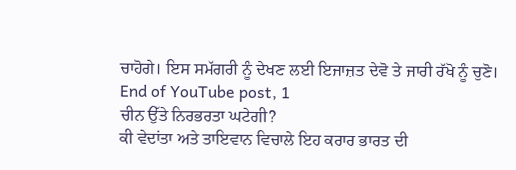ਚਾਹੋਗੇ। ਇਸ ਸਮੱਗਰੀ ਨੂੰ ਦੇਖਣ ਲਈ ਇਜਾਜ਼ਤ ਦੇਵੋ ਤੇ ਜਾਰੀ ਰੱਖੋ ਨੂੰ ਚੁਣੋ।
End of YouTube post, 1
ਚੀਨ ਉੱਤੇ ਨਿਰਭਰਤਾ ਘਟੇਗੀ?
ਕੀ ਵੇਦਾਂਤਾ ਅਤੇ ਤਾਇਵਾਨ ਵਿਚਾਲੇ ਇਹ ਕਰਾਰ ਭਾਰਤ ਦੀ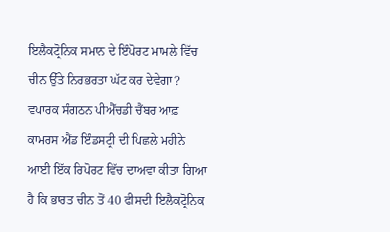ਇਲੈਕਟ੍ਰੋਨਿਕ ਸਮਾਨ ਦੇ ਇੰਪੋਰਟ ਮਾਮਲੇ ਵਿੱਚ ਚੀਨ ਉੱਤੇ ਨਿਰਭਰਤਾ ਘੱਟ ਕਰ ਦੇਵੇਗਾ?
ਵਪਾਰਕ ਸੰਗਠਨ ਪੀਐੱਚਡੀ ਚੈਂਬਰ ਆਫ਼ ਕਾਮਰਸ ਐਂਡ ਇੰਡਸਟ੍ਰੀ ਦੀ ਪਿਛਲੇ ਮਹੀਨੇ ਆਈ ਇੱਕ ਰਿਪੋਰਟ ਵਿੱਚ ਦਾਅਵਾ ਕੀਤਾ ਗਿਆ ਹੈ ਕਿ ਭਾਰਤ ਚੀਨ ਤੋਂ 40 ਫੀਸਦੀ ਇਲੈਕਟ੍ਰੋਨਿਕ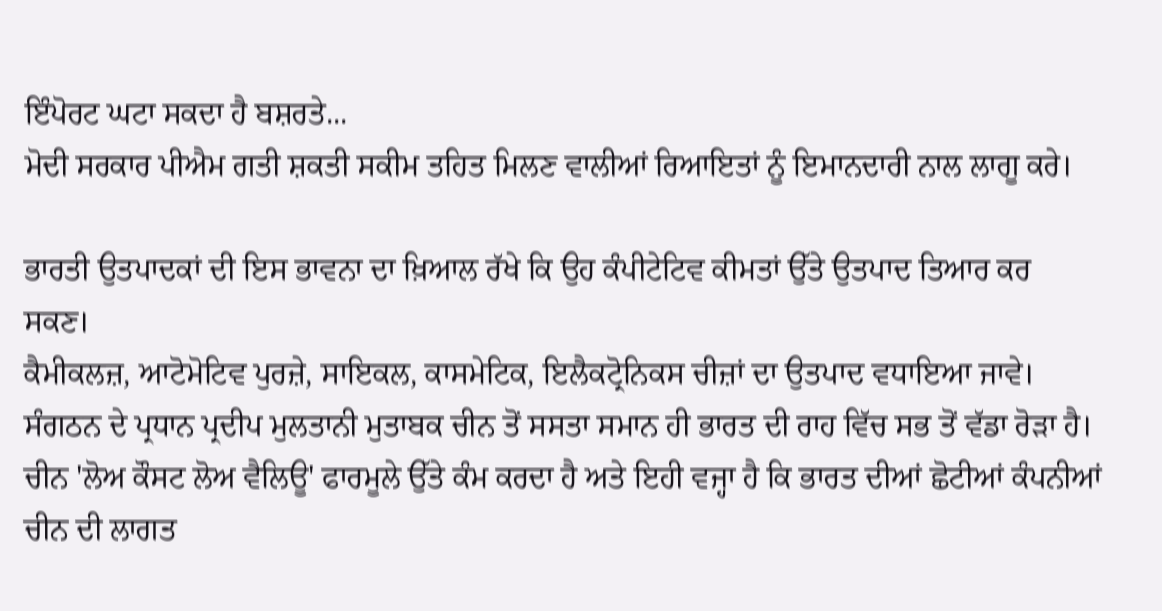ਇੰਪੋਰਟ ਘਟਾ ਸਕਦਾ ਹੈ ਬਸ਼ਰਤੇ...
ਮੋਦੀ ਸਰਕਾਰ ਪੀਐਮ ਗਤੀ ਸ਼ਕਤੀ ਸਕੀਮ ਤਹਿਤ ਮਿਲਣ ਵਾਲੀਆਂ ਰਿਆਇਤਾਂ ਨੂੰ ਇਮਾਨਦਾਰੀ ਨਾਲ ਲਾਗੂ ਕਰੇ।

ਭਾਰਤੀ ਉਤਪਾਦਕਾਂ ਦੀ ਇਸ ਭਾਵਨਾ ਦਾ ਖ਼ਿਆਲ ਰੱਖੇ ਕਿ ਉਹ ਕੰਪੀਟੇਟਿਵ ਕੀਮਤਾਂ ਉੱਤੇ ਉਤਪਾਦ ਤਿਆਰ ਕਰ ਸਕਣ।
ਕੈਮੀਕਲਜ਼, ਆਟੋਮੋਟਿਵ ਪੁਰਜ਼ੇ, ਸਾਇਕਲ, ਕਾਸਮੇਟਿਕ, ਇਲੈਕਟ੍ਰੋਨਿਕਸ ਚੀਜ਼ਾਂ ਦਾ ਉਤਪਾਦ ਵਧਾਇਆ ਜਾਵੇ।
ਸੰਗਠਨ ਦੇ ਪ੍ਰਧਾਨ ਪ੍ਰਦੀਪ ਮੁਲਤਾਨੀ ਮੁਤਾਬਕ ਚੀਨ ਤੋਂ ਸਸਤਾ ਸਮਾਨ ਹੀ ਭਾਰਤ ਦੀ ਰਾਹ ਵਿੱਚ ਸਭ ਤੋਂ ਵੱਡਾ ਰੋੜਾ ਹੈ। ਚੀਨ 'ਲੋਅ ਕੌਸਟ ਲੋਅ ਵੈਲਿਊ' ਫਾਰਮੂਲੇ ਉੱਤੇ ਕੰਮ ਕਰਦਾ ਹੈ ਅਤੇ ਇਹੀ ਵਜ੍ਹਾ ਹੈ ਕਿ ਭਾਰਤ ਦੀਆਂ ਛੋਟੀਆਂ ਕੰਪਨੀਆਂ ਚੀਨ ਦੀ ਲਾਗਤ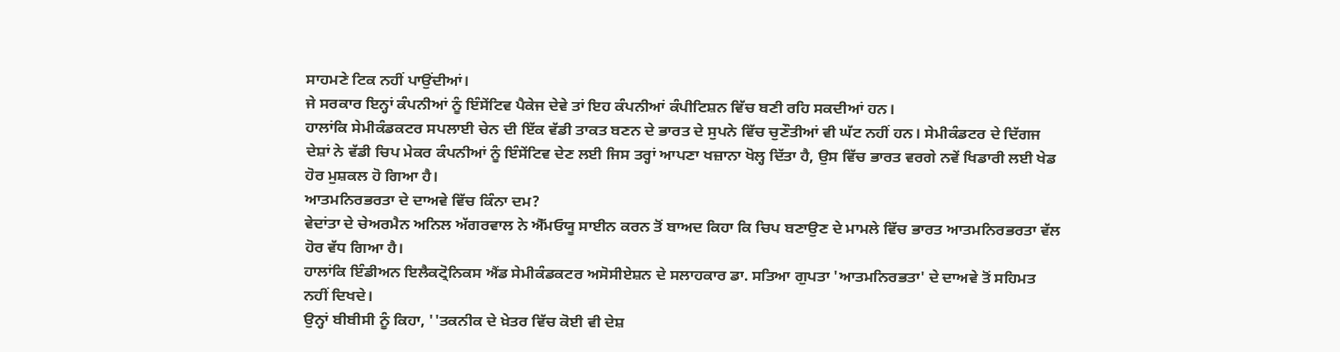ਸਾਹਮਣੇ ਟਿਕ ਨਹੀਂ ਪਾਉਂਦੀਆਂ।
ਜੇ ਸਰਕਾਰ ਇਨ੍ਹਾਂ ਕੰਪਨੀਆਂ ਨੂੰ ਇੰਸੇਂਟਿਵ ਪੈਕੇਜ ਦੇਵੇ ਤਾਂ ਇਹ ਕੰਪਨੀਆਂ ਕੰਪੀਟਿਸ਼ਨ ਵਿੱਚ ਬਣੀ ਰਹਿ ਸਕਦੀਆਂ ਹਨ।
ਹਾਲਾਂਕਿ ਸੇਮੀਕੰਡਕਟਰ ਸਪਲਾਈ ਚੇਨ ਦੀ ਇੱਕ ਵੱਡੀ ਤਾਕਤ ਬਣਨ ਦੇ ਭਾਰਤ ਦੇ ਸੁਪਨੇ ਵਿੱਚ ਚੁਣੌਤੀਆਂ ਵੀ ਘੱਟ ਨਹੀਂ ਹਨ। ਸੇਮੀਕੰਡਟਰ ਦੇ ਦਿੱਗਜ ਦੇਸ਼ਾਂ ਨੇ ਵੱਡੀ ਚਿਪ ਮੇਕਰ ਕੰਪਨੀਆਂ ਨੂੰ ਇੰਸੇਂਟਿਵ ਦੇਣ ਲਈ ਜਿਸ ਤਰ੍ਹਾਂ ਆਪਣਾ ਖਜ਼ਾਨਾ ਖੋਲ੍ਹ ਦਿੱਤਾ ਹੈ, ਉਸ ਵਿੱਚ ਭਾਰਤ ਵਰਗੇ ਨਵੇਂ ਖਿਡਾਰੀ ਲਈ ਖੇਡ ਹੋਰ ਮੁਸ਼ਕਲ ਹੋ ਗਿਆ ਹੈ।
ਆਤਮਨਿਰਭਰਤਾ ਦੇ ਦਾਅਵੇ ਵਿੱਚ ਕਿੰਨਾ ਦਮ?
ਵੇਦਾਂਤਾ ਦੇ ਚੇਅਰਮੈਨ ਅਨਿਲ ਅੱਗਰਵਾਲ ਨੇ ਐੱਮਓਯੂ ਸਾਈਨ ਕਰਨ ਤੋਂ ਬਾਅਦ ਕਿਹਾ ਕਿ ਚਿਪ ਬਣਾਉਣ ਦੇ ਮਾਮਲੇ ਵਿੱਚ ਭਾਰਤ ਆਤਮਨਿਰਭਰਤਾ ਵੱਲ ਹੋਰ ਵੱਧ ਗਿਆ ਹੈ।
ਹਾਲਾਂਕਿ ਇੰਡੀਅਨ ਇਲੈਕਟ੍ਰੋਨਿਕਸ ਐਂਡ ਸੇਮੀਕੰਡਕਟਰ ਅਸੋਸੀਏਸ਼ਨ ਦੇ ਸਲਾਹਕਾਰ ਡਾ. ਸਤਿਆ ਗੁਪਤਾ 'ਆਤਮਨਿਰਭਤਾ' ਦੇ ਦਾਅਵੇ ਤੋਂ ਸਹਿਮਤ ਨਹੀਂ ਦਿਖਦੇ।
ਉਨ੍ਹਾਂ ਬੀਬੀਸੀ ਨੂੰ ਕਿਹਾ, ''ਤਕਨੀਕ ਦੇ ਖ਼ੇਤਰ ਵਿੱਚ ਕੋਈ ਵੀ ਦੇਸ਼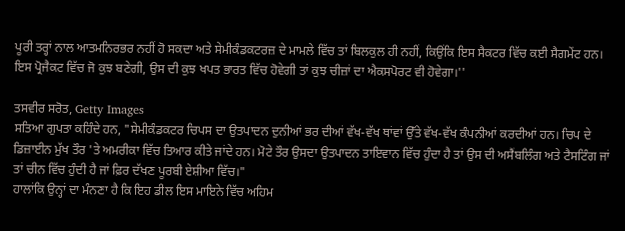ਪੂਰੀ ਤਰ੍ਹਾਂ ਨਾਲ ਆਤਮਨਿਰਭਰ ਨਹੀਂ ਹੋ ਸਕਦਾ ਅਤੇ ਸੇਮੀਕੰਡਕਟਰਜ਼ ਦੇ ਮਾਮਲੇ ਵਿੱਚ ਤਾਂ ਬਿਲਕੁਲ ਹੀ ਨਹੀਂ, ਕਿਉਂਕਿ ਇਸ ਸੈਕਟਰ ਵਿੱਚ ਕਈ ਸੈਗਮੇਂਟ ਹਨ। ਇਸ ਪ੍ਰੋਜੈਕਟ ਵਿੱਚ ਜੋ ਕੁਝ ਬਣੇਗੀ, ਉਸ ਦੀ ਕੁਝ ਖਪਤ ਭਾਰਤ ਵਿੱਚ ਹੋਵੇਗੀ ਤਾਂ ਕੁਝ ਚੀਜ਼ਾਂ ਦਾ ਐਕਸਪੋਰਟ ਵੀ ਹੋਵੇਗਾ।''

ਤਸਵੀਰ ਸਰੋਤ, Getty Images
ਸਤਿਆ ਗੁਪਤਾ ਕਹਿੰਦੇ ਹਨ, "ਸੇਮੀਕੰਡਕਟਰ ਚਿਪਸ ਦਾ ਉਤਪਾਦਨ ਦੁਨੀਆਂ ਭਰ ਦੀਆਂ ਵੱਖ-ਵੱਖ ਥਾਂਵਾਂ ਉੱਤੇ ਵੱਖ-ਵੱਖ ਕੰਪਨੀਆਂ ਕਰਦੀਆਂ ਹਨ। ਚਿਪ ਦੇ ਡਿਜ਼ਾਈਨ ਮੁੱਖ ਤੌਰ 'ਤੇ ਅਮਰੀਕਾ ਵਿੱਚ ਤਿਆਰ ਕੀਤੇ ਜਾਂਦੇ ਹਨ। ਮੋਟੇ ਤੌਰ ਉਸਦਾ ਉਤਪਾਦਨ ਤਾਇਵਾਨ ਵਿੱਚ ਹੁੰਦਾ ਹੈ ਤਾਂ ਉਸ ਦੀ ਅਸੈਂਬਲਿੰਗ ਅਤੇ ਟੈਸਟਿੰਗ ਜਾਂ ਤਾਂ ਚੀਨ ਵਿੱਚ ਹੁੰਦੀ ਹੈ ਜਾਂ ਫ਼ਿਰ ਦੱਖਣ ਪੂਰਬੀ ਏਸ਼ੀਆ ਵਿੱਚ।"
ਹਾਲਾਂਕਿ ਉਨ੍ਹਾਂ ਦਾ ਮੰਨਣਾ ਹੈ ਕਿ ਇਹ ਡੀਲ ਇਸ ਮਾਇਨੇ ਵਿੱਚ ਅਹਿਮ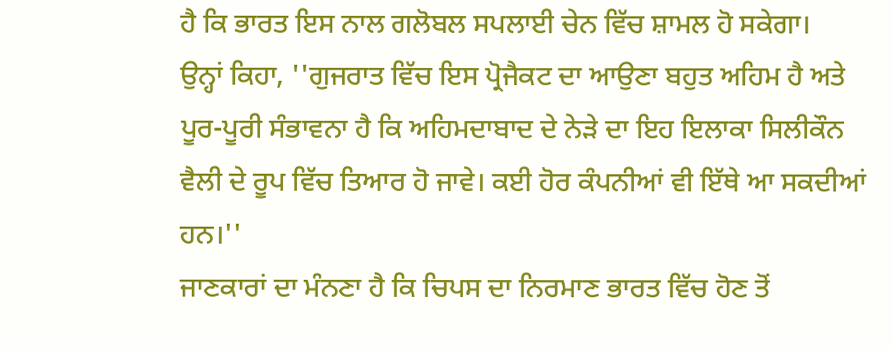ਹੈ ਕਿ ਭਾਰਤ ਇਸ ਨਾਲ ਗਲੋਬਲ ਸਪਲਾਈ ਚੇਨ ਵਿੱਚ ਸ਼ਾਮਲ ਹੋ ਸਕੇਗਾ।
ਉਨ੍ਹਾਂ ਕਿਹਾ, ''ਗੁਜਰਾਤ ਵਿੱਚ ਇਸ ਪ੍ਰੋਜੈਕਟ ਦਾ ਆਉਣਾ ਬਹੁਤ ਅਹਿਮ ਹੈ ਅਤੇ ਪੂਰ-ਪੂਰੀ ਸੰਭਾਵਨਾ ਹੈ ਕਿ ਅਹਿਮਦਾਬਾਦ ਦੇ ਨੇੜੇ ਦਾ ਇਹ ਇਲਾਕਾ ਸਿਲੀਕੌਨ ਵੈਲੀ ਦੇ ਰੂਪ ਵਿੱਚ ਤਿਆਰ ਹੋ ਜਾਵੇ। ਕਈ ਹੋਰ ਕੰਪਨੀਆਂ ਵੀ ਇੱਥੇ ਆ ਸਕਦੀਆਂ ਹਨ।''
ਜਾਣਕਾਰਾਂ ਦਾ ਮੰਨਣਾ ਹੈ ਕਿ ਚਿਪਸ ਦਾ ਨਿਰਮਾਣ ਭਾਰਤ ਵਿੱਚ ਹੋਣ ਤੋਂ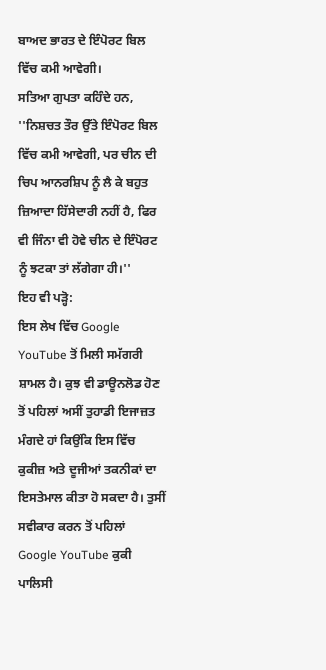ਬਾਅਦ ਭਾਰਤ ਦੇ ਇੰਪੋਰਟ ਬਿਲ ਵਿੱਚ ਕਮੀ ਆਵੇਗੀ।
ਸਤਿਆ ਗੁਪਤਾ ਕਹਿੰਦੇ ਹਨ, ''ਨਿਸ਼ਚਤ ਤੌਰ ਉੱਤੇ ਇੰਪੋਰਟ ਬਿਲ ਵਿੱਚ ਕਮੀ ਆਵੇਗੀ, ਪਰ ਚੀਨ ਦੀ ਚਿਪ ਆਨਰਸ਼ਿਪ ਨੂੰ ਲੈ ਕੇ ਬਹੁਤ ਜ਼ਿਆਦਾ ਹਿੱਸੇਦਾਰੀ ਨਹੀਂ ਹੈ, ਫਿਰ ਵੀ ਜਿੰਨਾ ਵੀ ਹੋਵੇ ਚੀਨ ਦੇ ਇੰਪੋਰਟ ਨੂੰ ਝਟਕਾ ਤਾਂ ਲੱਗੇਗਾ ਹੀ।''
ਇਹ ਵੀ ਪੜ੍ਹੋ:
ਇਸ ਲੇਖ ਵਿੱਚ Google YouTube ਤੋਂ ਮਿਲੀ ਸਮੱਗਰੀ ਸ਼ਾਮਲ ਹੈ। ਕੁਝ ਵੀ ਡਾਊਨਲੋਡ ਹੋਣ ਤੋਂ ਪਹਿਲਾਂ ਅਸੀਂ ਤੁਹਾਡੀ ਇਜਾਜ਼ਤ ਮੰਗਦੇ ਹਾਂ ਕਿਉਂਕਿ ਇਸ ਵਿੱਚ ਕੁਕੀਜ਼ ਅਤੇ ਦੂਜੀਆਂ ਤਕਨੀਕਾਂ ਦਾ ਇਸਤੇਮਾਲ ਕੀਤਾ ਹੋ ਸਕਦਾ ਹੈ। ਤੁਸੀਂ ਸਵੀਕਾਰ ਕਰਨ ਤੋਂ ਪਹਿਲਾਂ Google YouTube ਕੁਕੀ ਪਾਲਿਸੀ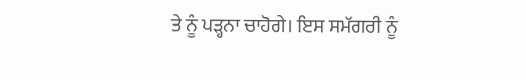ਤੇ ਨੂੰ ਪੜ੍ਹਨਾ ਚਾਹੋਗੇ। ਇਸ ਸਮੱਗਰੀ ਨੂੰ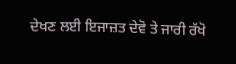ਦੇਖਣ ਲਈ ਇਜਾਜ਼ਤ ਦੇਵੋ ਤੇ ਜਾਰੀ ਰੱਖੋ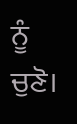ਨੂੰ ਚੁਣੋ।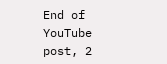End of YouTube post, 2